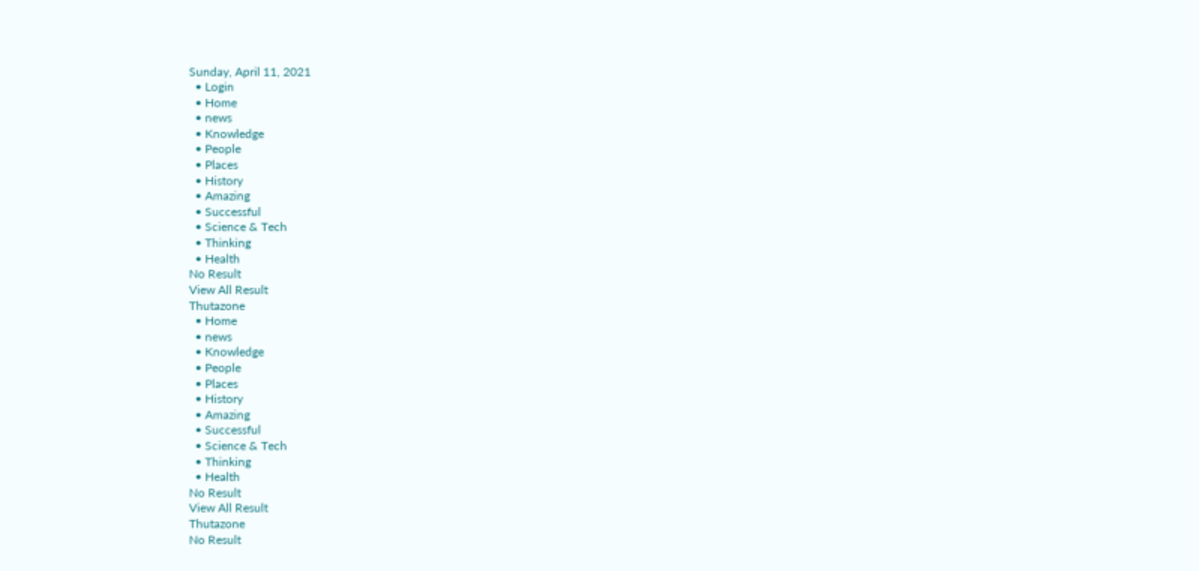Sunday, April 11, 2021
  • Login
  • Home
  • news
  • Knowledge
  • People
  • Places
  • History
  • Amazing
  • Successful
  • Science & Tech
  • Thinking
  • Health
No Result
View All Result
Thutazone
  • Home
  • news
  • Knowledge
  • People
  • Places
  • History
  • Amazing
  • Successful
  • Science & Tech
  • Thinking
  • Health
No Result
View All Result
Thutazone
No Result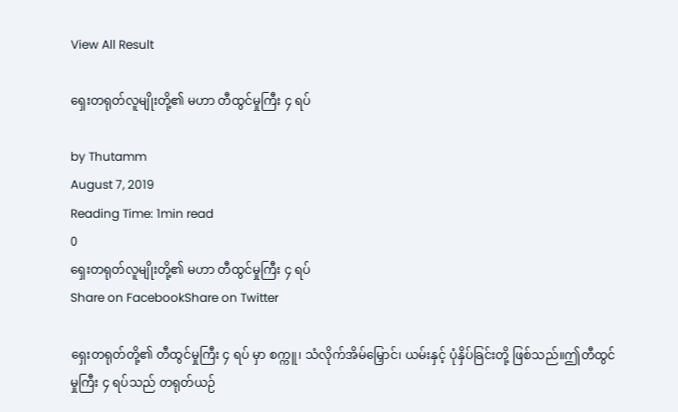View All Result

ရှေးတရုတ်လူမျိုးတို့၏ မဟာ တီထွင်မှုကြီး ၄ ရပ်

by Thutamm
August 7, 2019
Reading Time: 1min read
0
ရှေးတရုတ်လူမျိုးတို့၏ မဟာ တီထွင်မှုကြီး ၄ ရပ်
Share on FacebookShare on Twitter

ရှေးတရုတ်တို့၏ တီထွင်မှုကြီး ၄ ရပ် မှာ စက္ကူ၊ သံလိုက်အိမ်မြှောင်၊ ယမ်းနှင့် ပုံနှိပ်ခြင်းတို့ ဖြစ်သည်။ဤတီထွင်မှုကြီး ၄ ရပ်သည် တရုတ်ယဉ်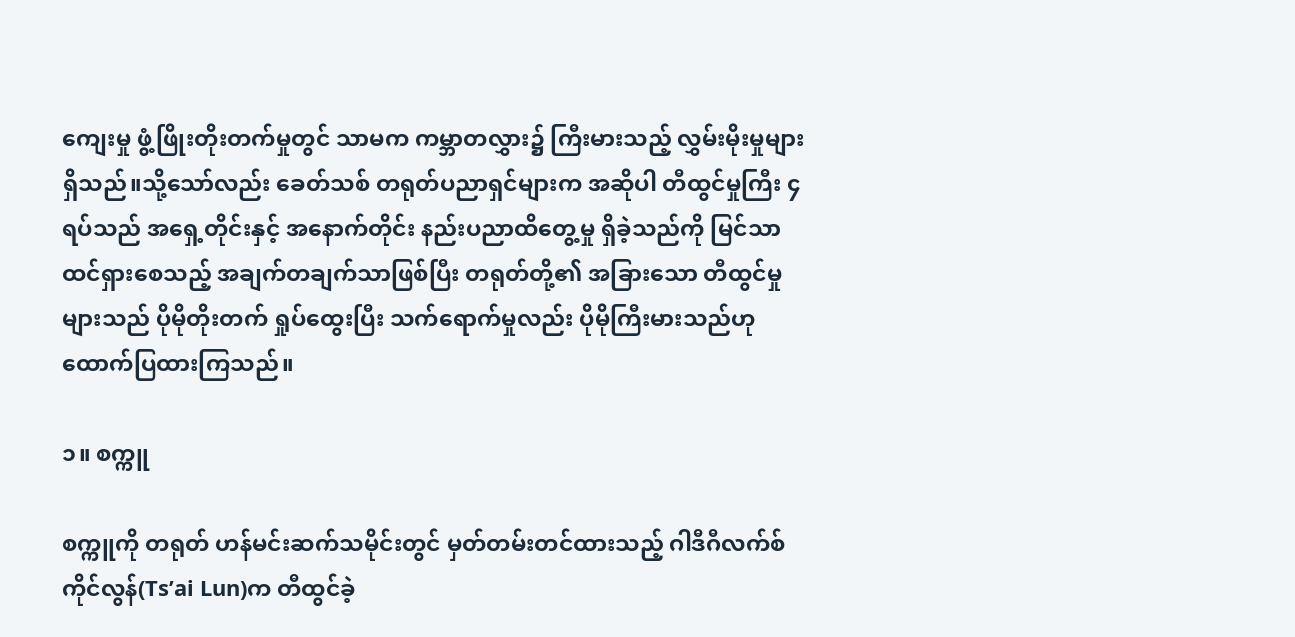ကျေးမှု ဖွံ့ဖြိုးတိုးတက်မှုတွင် သာမက ကမ္ဘာတလွှား၌ ကြီးမားသည့် လွှမ်းမိုးမှုများရှိသည်။သို့သော်လည်း ခေတ်သစ် တရုတ်ပညာရှင်များက အဆိုပါ တီထွင်မှုကြီး ၄ ရပ်သည် အရှေ့တိုင်းနှင့် အနောက်တိုင်း နည်းပညာထိတွေ့မှု ရှိခဲ့သည်ကို မြင်သာထင်ရှားစေသည့် အချက်တချက်သာဖြစ်ပြီး တရုတ်တို့၏ အခြားသော တီထွင်မှုများသည် ပိုမိုတိုးတက် ရှုပ်ထွေးပြီး သက်ရောက်မှုလည်း ပိုမိုကြီးမားသည်ဟု ထောက်ပြထားကြသည်။

၁။ စက္ကူ

စက္ကူကို တရုတ် ဟန်မင်းဆက်သမိုင်းတွင် မှတ်တမ်းတင်ထားသည့် ဂါဒီဂီလက်စ်ကိုင်လွန်(Ts’ai Lun)က တီထွင်ခဲ့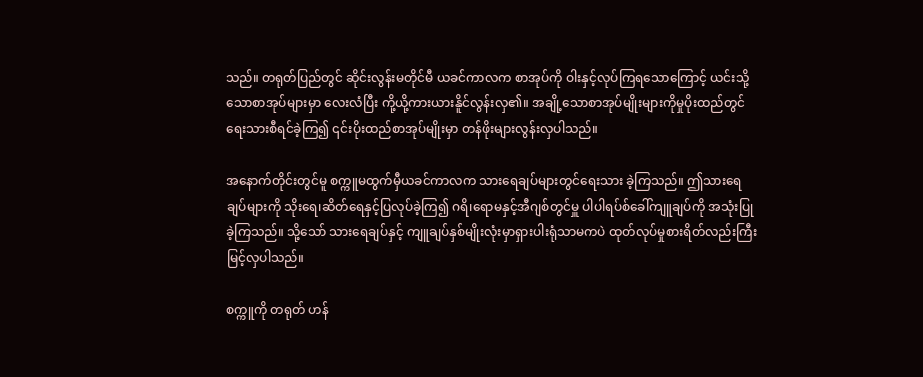သည်။ တရုတ်ပြည်တွင် ဆိုင်းလွန်းမတိုင်မီ ယခင်ကာလက စာအုပ်ကို ဝါးနှင့်လုပ်ကြရသောကြောင့် ယင်းသို့သောစာအုပ်များမှာ လေးလံပြီး ကို့ယို့ကားယားနိူင်လွန်းလှ၏။ အချို့သောစာအုပ်မျိုးများကိုမှုပိုးထည်တွင်ရေးသားစီရင်ခဲ့ကြ၍ ၎င်းပိုးထည်စာအုပ်မျိုးမှာ တန်ဖိုးများလွန်းလှပါသည်။

အနောက်တိုင်းတွင်မူ စက္ကူမထွက်မှီယခင်ကာလက သားရေချပ်များတွင်ရေးသား ခဲ့ကြသည်။ ဤသားရေ ချပ်များကို သိုးရေ၊ဆိတ်ရေနှင့်ပြလုပ်ခဲ့ကြ၍ ဂရိ၊ရောမနှင့်အီဂျစ်တွင်မှူ ပါပါရပ်စ်ခေါ်ကျူချပ်ကို အသုံးပြုခဲ့ကြသည်။ သို့သော် သားရေချပ်နှင့် ကျူချပ်နှစ်မျိုးလုံးမှာရှားပါးရုံသာမကပဲ ထုတ်လုပ်မှုစားရိတ်လည်းကြီးမြင့်လှပါသည်။

စက္ကူကို တရုတ် ဟန်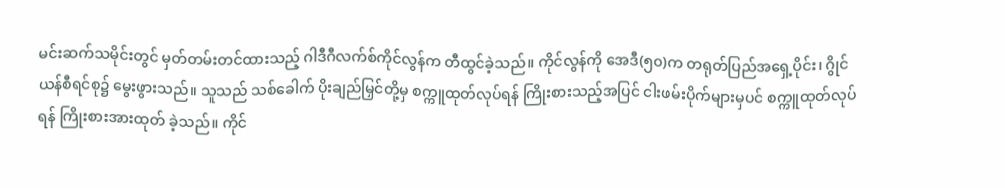မင်းဆက်သမိုင်းတွင် မှတ်တမ်းတင်ထားသည့် ဂါဒီဂီလက်စ်ကိုင်လွန်က တီထွင်ခဲ့သည်။ ကိုင်လွန်ကို အေဒီ(၅၀)က တရုတ်ပြည်အရှေ့ပိုင်း၊ ဂွိုင်ယန်စီရင်စု၌ မွေးဖွားသည်။ သူသည် သစ်ခေါက် ပိုးချည်မြှင်တို့မှ စက္ကူထုတ်လုပ်ရန် ကြိုးစားသည့်အပြင် ငါးဖမ်းပိုက်များမှပင် စက္ကူထုတ်လုပ်ရန် ကြိုးစားအားထုတ် ခဲ့သည်။ ကိုင်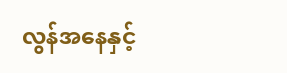လွန်အနေနှင့်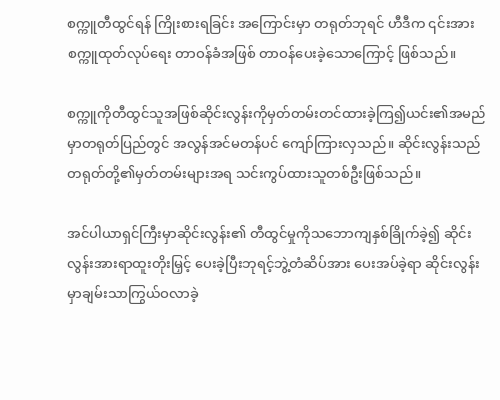စက္ကူတီထွင်ရန် ကြိုးစားရခြင်း အကြောင်းမှာ တရုတ်ဘုရင် ဟီဒီက ၎င်းအား စက္ကူထုတ်လုပ်ရေး တာဝန်ခံအဖြစ် တာဝန်ပေးခဲ့သောကြောင့် ဖြစ်သည်။

စက္ကူကိုတီထွင်သူအဖြစ်ဆိုင်းလွန်းကိုမှတ်တမ်းတင်ထားခဲ့ကြ၍ယင်း၏အမည်မှာတရုတ်ပြည်တွင် အလွန်အင်မတန်ပင် ကျော်ကြားလှသည်။ ဆိုင်းလွန်းသည် တရုတ်တို့၏မှတ်တမ်းများအရ သင်းကွပ်ထားသူတစ်ဦးဖြစ်သည်။

အင်ပါယာရှင်ကြီးမှာဆိုင်းလွန်း၏ တီထွင်မှုကိုသဘောကျနှစ်ခြိုက်ခဲ့၍ ဆိုင်းလွန်းအားရာထူးတိုးမြှင့် ပေးခဲ့ပြီးဘုရင့်ဘွဲ့တံဆိပ်အား ပေးအပ်ခဲ့ရာ ဆိုင်းလွန်းမှာချမ်းသာကြွယ်ဝလာခဲ့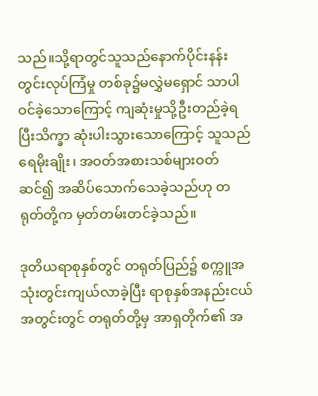သည်။သို့ရာတွင်သူသည်နောက်ပိုင်းနန်းတွင်းလုပ်ကြံမှု တစ်ခု၌မလွှဲမရှောင် သာပါဝင်ခဲ့သောကြောင့် ကျဆုံးမှုသို့ဦးတည်ခဲ့ရပြီးသိက္ခာ ဆုံးပါးသွားသောကြောင့် သူသည်ရေမိုးချိုး၊ အဝတ်အစားသစ်များဝတ်ဆင်၍ အဆိပ်သောက်သေခဲ့သည်ဟု တရုတ်တို့က မှတ်တမ်းတင်ခဲ့သည်။

ဒုတိယရာစုနှစ်တွင် တရုတ်ပြည်၌ စက္ကူအသုံးတွင်းကျယ်လာခဲ့ပြီး ရာစုနှစ်အနည်းငယ်အတွင်းတွင် တရုတ်တို့မှ အာရှတိုက်၏ အ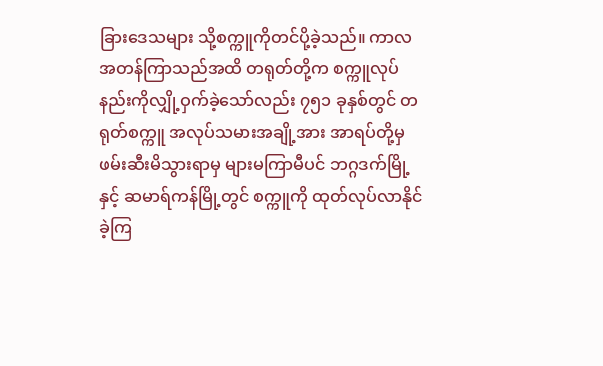ခြားဒေသများ သို့စက္ကူကိုတင်ပို့ခဲ့သည်။ ကာလအတန်ကြာသည်အထိ တရုတ်တို့က စက္ကူလုပ်နည်းကိုလျှို့ဝှက်ခဲ့သော်လည်း ၇၅၁ ခုနှစ်တွင် တရုတ်စက္ကူ အလုပ်သမားအချို့အား အာရပ်တို့မှဖမ်းဆီးမိသွားရာမှ များမကြာမီပင် ဘဂ္ဂဒက်မြို့နှင့် ဆမာရ်ကန်မြို့တွင် စက္ကူကို ထုတ်လုပ်လာနိုင်ခဲ့ကြ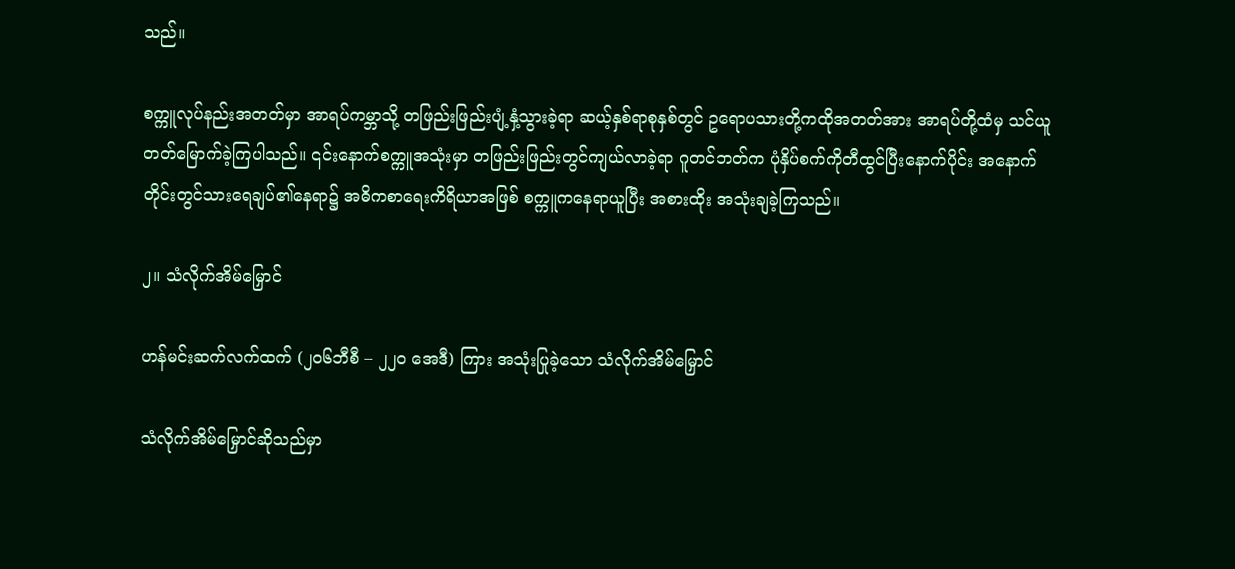သည်။

စက္ကူလုပ်နည်းအတတ်မှာ အာရပ်ကမ္ဘာသို့ တဖြည်းဖြည်းပျံ့နှံ့သွားခဲ့ရာ ဆယ့်နှစ်ရာစုနှစ်တွင် ဥရောပသားတို့ကထိုအတတ်အား အာရပ်တို့ထံမှ သင်ယူတတ်မြောက်ခဲ့ကြပါသည်။ ၎င်းနောက်စက္ကူအသုံးမှာ တဖြည်းဖြည်းတွင်ကျယ်လာခဲ့ရာ ဂူတင်ဘတ်က ပုံနှိပ်စက်ကိုတီထွင်ပြီးနောက်ပိုင်း အနောက်တိုင်းတွင်သားရေချပ်၏နေရာ၌ အဓိကစာရေးကိရိယာအဖြစ် စက္ကူကနေရာယူပြီး အစားထိုး အသုံးချခဲ့ကြသည်။

၂။ သံလိုက်အိမ်မြှောင်

ဟန်မင်းဆက်လက်ထက် (၂၀၆ဘီစီ – ၂၂၀ အေဒီ) ကြား အသုံးပြုခဲ့သော သံလိုက်အိမ်မြှောင်

သံလိုက်အိမ်မြှောင်ဆိုသည်မှာ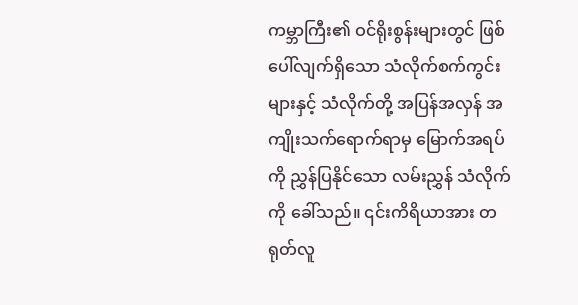ကမ္ဘာကြီး၏ ဝင်ရိုးစွန်းများတွင် ဖြစ်ပေါ်လျက်ရှိသော သံလိုက်စက်ကွင်း များနှင့် သံလိုက်တို့ အပြန်အလှန် အကျိုးသက်ရောက်ရာမှ မြောက်အရပ်ကို ညွှန်ပြနိုင်သော လမ်းညွှန် သံလိုက်ကို ခေါ်သည်။ ၎င်းကိရိယာအား တရုတ်လူ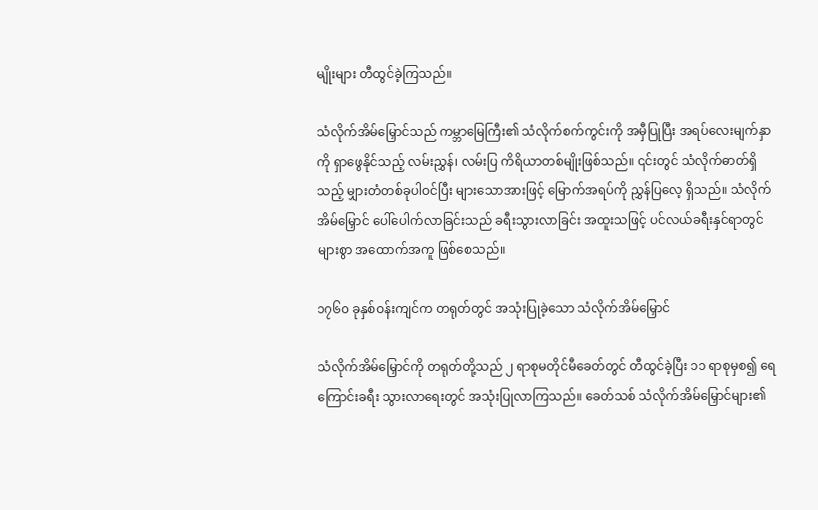မျိုးများ တီထွင်ခဲ့ကြသည်။

သံလိုက်အိမ်မြှောင်သည် ကမ္ဘာမြေကြီး၏ သံလိုက်စက်ကွင်းကို အမှီပြုပြီး အရပ်လေးမျက်နှာကို ရှာဖွေနိုင်သည့် လမ်းညွှန်၊ လမ်းပြ ကိရိယာတစ်မျိုးဖြစ်သည်။ ၎င်းတွင် သံလိုက်ဓာတ်ရှိသည့် မျှားတံတစ်ခုပါဝင်ပြီး များသောအားဖြင့် မြောက်အရပ်ကို ညွှန်ပြလေ့ ရှိသည်။ သံလိုက်အိမ်မြှောင် ပေါ်ပေါက်လာခြင်းသည် ခရီးသွားလာခြင်း အထူးသဖြင့် ပင်လယ်ခရီးနှင်ရာတွင် များစွာ အထောက်အကူ ဖြစ်စေသည်။

၁၇၆၀ ခုနှစ်ဝန်းကျင်က တရုတ်တွင် အသုံးပြုခဲ့သော သံလိုက်အိမ်မြှောင်

သံလိုက်အိမ်မြှောင်ကို တရုတ်တို့သည် ၂ ရာစုမတိုင်မီခေတ်တွင် တီထွင်ခဲ့ပြီး ၁၁ ရာစုမှစ၍ ရေကြောင်းခရီး သွားလာရေးတွင် အသုံးပြုလာကြသည်။ ခေတ်သစ် သံလိုက်အိမ်မြှောင်များ၏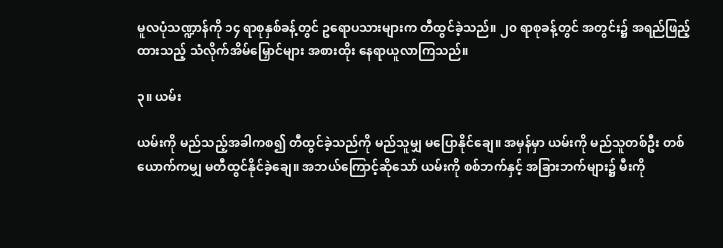မူလပုံသဏ္ဍာန်ကို ၁၄ ရာစုနှစ်ခန့်တွင် ဥရောပသားများက တီထွင်ခဲ့သည်။ ၂၀ ရာစုခန့်တွင် အတွင်း၌ အရည်ဖြည့်ထားသည့် သံလိုက်အိမ်မြှောင်များ အစားထိုး နေရာယူလာကြသည်။

၃။ ယမ်း

ယမ်းကို မည်သည့်အခါကစ၍ တီထွင်ခဲ့သည်ကို မည်သူမျှ မပြောနိုင်ချေ။ အမှန်မှာ ယမ်းကို မည်သူတစ်ဦး တစ်ယောက်ကမျှ မတီထွင်နိုင်ခဲ့ချေ။ အဘယ်ကြောင့်ဆိုသော် ယမ်းကို စစ်ဘက်နှင့် အခြားဘက်များ၌ မီးကို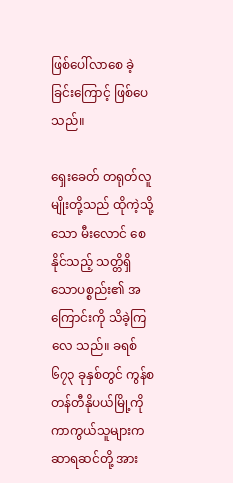ဖြစ်ပေါ်လာစေ ခဲ့ခြင်းကြောင့် ဖြစ်ပေသည်။

ရှေးခေတ် တရုတ်လူမျိုးတို့သည် ထိုကဲ့သို့သော မီးလောင် စေနိုင်သည့် သတ္တိရှိသောပစ္စည်း၏ အကြောင်းကို သိခဲ့ကြလေ သည်။ ခရစ် ၆၇၃ ခုနှစ်တွင် ကွန်စတန်တီနိုပယ်မြို့ကို ကာကွယ်သူများက ဆာရဆင်တို့ အား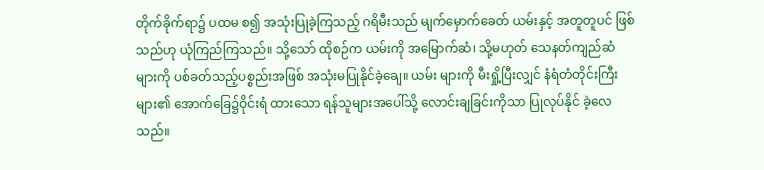တိုက်ခိုက်ရာ၌ ပထမ စ၍ အသုံးပြုခဲ့ကြသည့် ဂရိမီးသည် မျက်မှောက်ခေတ် ယမ်းနှင့် အတူတူပင် ဖြစ်သည်ဟု ယုံကြည်ကြသည်။ သို့သော် ထိုစဉ်က ယမ်းကို အမြောက်ဆံ၊ သို့မဟုတ် သေနတ်ကျည်ဆံ များကို ပစ်ခတ်သည့်ပစ္စည်းအဖြစ် အသုံးမပြုနိုင်ခဲ့ချေ။ ယမ်း များကို မီးရှို့ပြီးလျှင် နံရံတံတိုင်းကြီးများ၏ အောက်ခြေ၌ဝိုင်းရံ ထားသော ရန်သူများအပေါ်သို့ လောင်းချခြင်းကိုသာ ပြုလုပ်နိုင် ခဲ့လေသည်။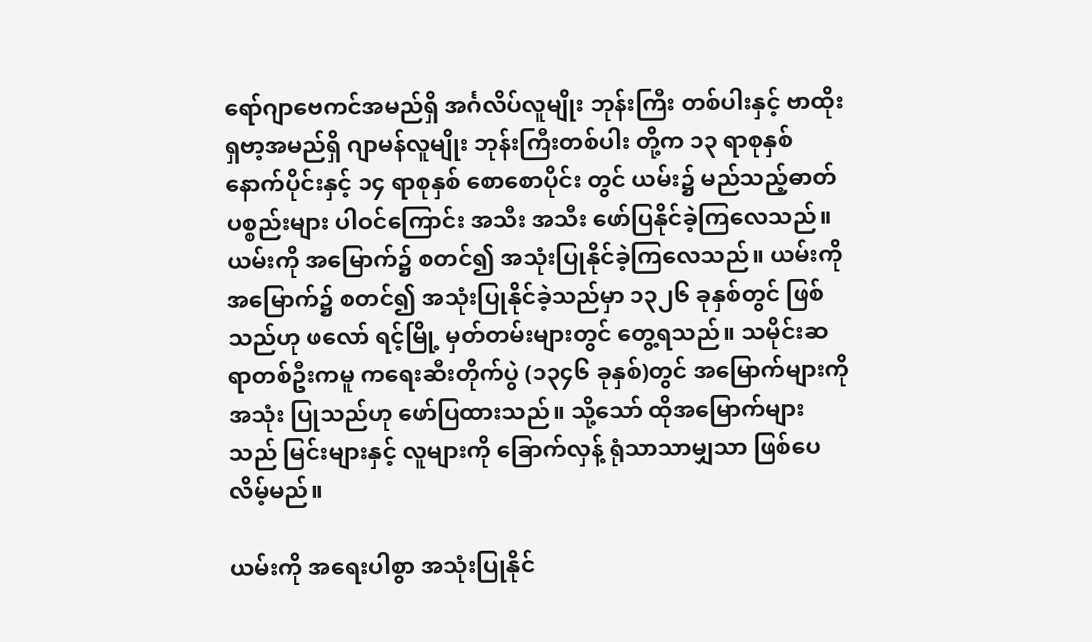ရော်ဂျာဗေကင်အမည်ရှိ အင်္ဂလိပ်လူမျိုး ဘုန်းကြီး တစ်ပါးနှင့် ဗာထိုးရှဗာ့အမည်ရှိ ဂျာမန်လူမျိုး ဘုန်းကြီးတစ်ပါး တို့က ၁၃ ရာစုနှစ် နောက်ပိုင်းနှင့် ၁၄ ရာစုနှစ် စောစောပိုင်း တွင် ယမ်း၌ မည်သည့်ဓာတ်ပစ္စည်းများ ပါဝင်ကြောင်း အသီး အသီး ဖော်ပြနိုင်ခဲ့ကြလေသည်။ ယမ်းကို အမြောက်၌ စတင်၍ အသုံးပြုနိုင်ခဲ့ကြလေသည်။ ယမ်းကို အမြောက်၌ စတင်၍ အသုံးပြုနိုင်ခဲ့သည်မှာ ၁၃၂၆ ခုနှစ်တွင် ဖြစ်သည်ဟု ဖလော် ရင့်မြို့ မှတ်တမ်းများတွင် တွေ့ရသည်။ သမိုင်းဆရာတစ်ဦးကမူ ကရေးဆီးတိုက်ပွဲ (၁၃၄၆ ခုနှစ်)တွင် အမြောက်များကို အသုံး ပြုသည်ဟု ဖော်ပြထားသည်။ သို့သော် ထိုအမြောက်များသည် မြင်းများနှင့် လူများကို ခြောက်လှန့် ရုံသာသာမျှသာ ဖြစ်ပေ လိမ့်မည်။

ယမ်းကို အရေးပါစွာ အသုံးပြုနိုင်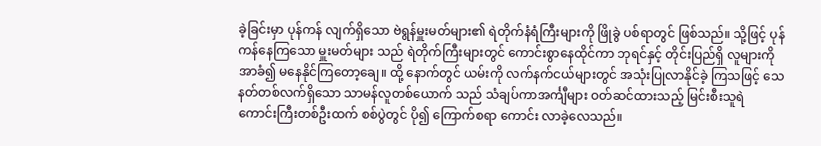ခဲ့ခြင်းမှာ ပုန်ကန် လျက်ရှိသော ဗဲရွန်မှူးမတ်များ၏ ရဲတိုက်နံရံကြီးများကို ဖြိုခွဲ ပစ်ရာတွင် ဖြစ်သည်။ သို့ဖြင့် ပုန်ကန်နေကြသော မှူးမတ်များ သည် ရဲတိုက်ကြီးများတွင် ကောင်းစွာနေထိုင်ကာ ဘုရင်နှင့် တိုင်းပြည်ရှိ လူများကို အာခံ၍ မနေနိုင်ကြတော့ချေ။ ထို့ နောက်တွင် ယမ်းကို လက်နက်ငယ်များတွင် အသုံးပြုလာနိုင်ခဲ့ ကြသဖြင့် သေနတ်တစ်လက်ရှိသော သာမန်လူတစ်ယောက် သည် သံချပ်ကာအင်္ကျီများ ဝတ်ဆင်ထားသည့် မြင်းစီးသူရဲ ကောင်းကြီးတစ်ဦးထက် စစ်ပွဲတွင် ပို၍ ကြောက်စရာ ကောင်း လာခဲ့လေသည်။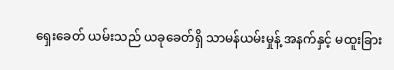ရှေးခေတ် ယမ်းသည် ယခုခေတ်ရှိ သာမန်ယမ်းမှုန့် အနက်နှင့် မထူးခြား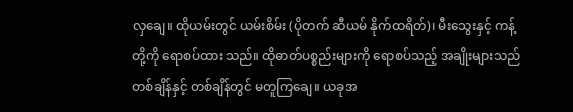လှချေ။ ထိုယမ်းတွင် ယမ်းစိမ်း (ပိုတက် ဆီယမ် နိုက်ထရိတ်)၊ မီးသွေးနှင့် ကန့်တို့ကို ရောစပ်ထား သည်။ ထိုဓာတ်ပစ္စည်းများကို ရောစပ်သည့် အချိုးများသည် တစ်ချိန်နှင့် တစ်ချိန်တွင် မတူကြချေ။ ယခုအ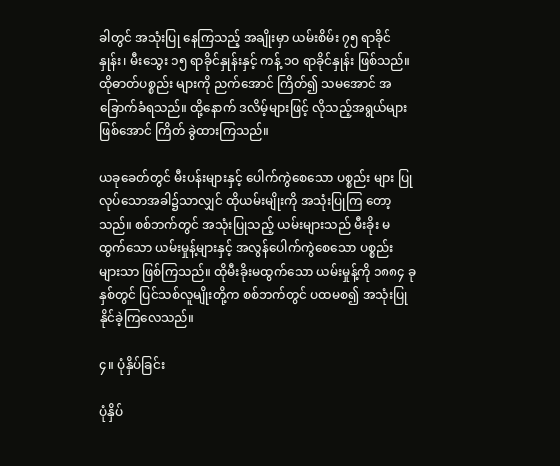ခါတွင် အသုံးပြု နေကြသည့် အချိုးမှာ ယမ်းစိမ်း ၇၅ ရာခိုင်နှုန်း၊ မီးသွေး ၁၅ ရာခိုင်နှုန်းနှင့် ကန့် ၁ဝ ရာခိုင်နှုန်း ဖြစ်သည်။ ထိုဓာတ်ပစ္စည်း များကို ညက်အောင် ကြိတ်၍ သမအောင် အခြောက်ခံရသည်။ ထို့နောက် ဒလိမ့်များဖြင့် လိုသည့်အရွယ်များဖြစ်အောင် ကြိတ် ခွဲထားကြသည်။

ယခုခေတ်တွင် မီးပန်းများနှင့် ပေါက်ကွဲစေသော ပစ္စည်း များ ပြုလုပ်သောအခါ၌သာလျှင် ထိုယမ်းမျိုးကို အသုံးပြုကြ တော့သည်။ စစ်ဘက်တွင် အသုံးပြုသည့် ယမ်းများသည် မီးခိုး မထွက်သော ယမ်းမှုန့်များနှင့် အလွန်ပေါက်ကွဲစေသော ပစ္စည်း များသာ ဖြစ်ကြသည်။ ထိုမီးခိုးမထွက်သော ယမ်းမှုန့်ကို ၁၈၈၄ ခုနှစ်တွင် ပြင်သစ်လူမျိုးတို့က စစ်ဘက်တွင် ပထမစ၍ အသုံးပြုနိုင်ခဲ့ကြလေသည်။

၄။ ပုံနှိပ်ခြင်း

ပုံနှိပ်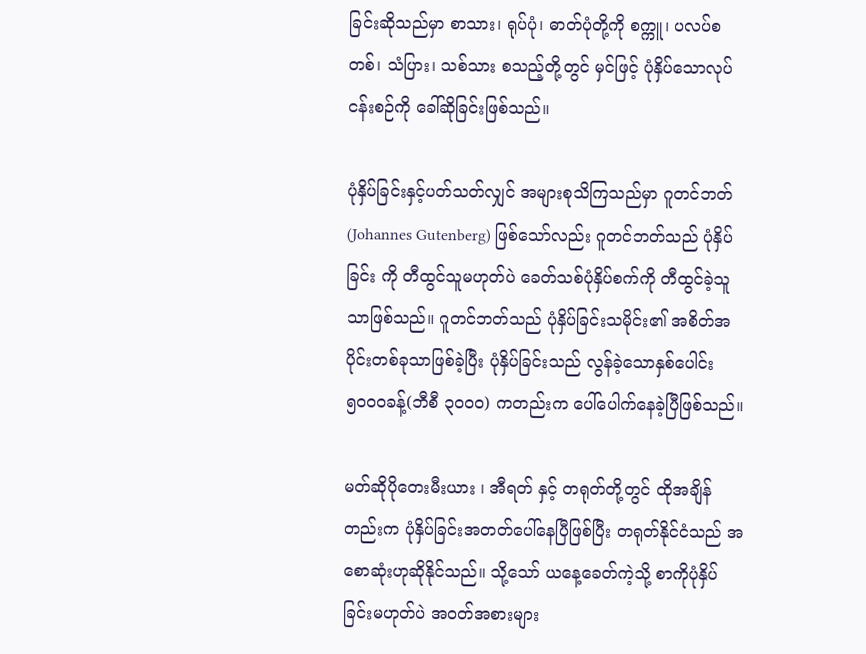ခြင်းဆိုသည်မှာ စာသား၊ ရုပ်ပုံ၊ ဓာတ်ပုံတို့ကို စက္ကူ၊ ပလပ်စတစ်၊ သံပြား၊ သစ်သား စသည့်တို့တွင် မှင်ဖြင့် ပုံနှိပ်သောလုပ်ငန်းစဉ်ကို ခေါ်ဆိုခြင်းဖြစ်သည်။

ပုံနှိပ်ခြင်းနှင့်ပတ်သတ်လျှင် အများစုသိကြသည်မှာ ဂူတင်ဘတ်(Johannes Gutenberg) ဖြစ်သော်လည်း ဂူတင်ဘတ်သည် ပုံနှိပ်ခြင်း ကို တီထွင်သူမဟုတ်ပဲ ခေတ်သစ်ပုံနှိပ်စက်ကို တီထွင်ခဲ့သူသာဖြစ်သည်။ ဂူတင်ဘတ်သည် ပုံနှိပ်ခြင်းသမိုင်း၏ အစိတ်အပိုင်းတစ်ခုသာဖြစ်ခဲ့ပြီး ပုံနှိပ်ခြင်းသည် လွန်ခဲ့သောနှစ်ပေါင်း ၅၀၀၀ခန့်(ဘီစီ ၃၀၀၀) ကတည်းက ပေါ်ပေါက်နေခဲ့ပြီဖြစ်သည်။

မတ်ဆိုပိုတေးမီးယား ၊ အီရတ် နှင့် တရုတ်တို့တွင် ထိုအချိန်တည်းက ပုံနှိပ်ခြင်းအတတ်ပေါ်နေပြီဖြစ်ပြီး တရုတ်နိုင်ငံသည် အစောဆုံးဟုဆိုနိုင်သည်။ သို့သော် ယနေ့ခေတ်ကဲ့သို့ စာကိုပုံနှိပ်ခြင်းမဟုတ်ပဲ အဝတ်အစားများ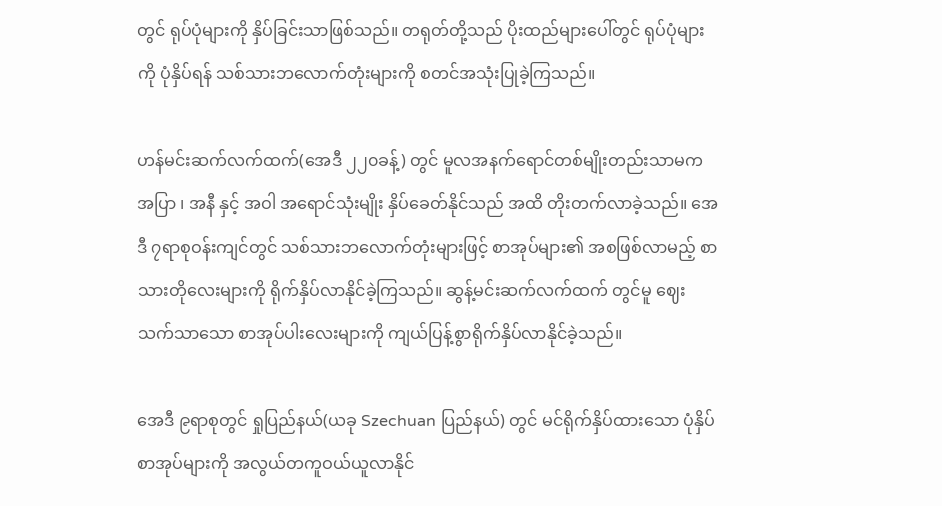တွင် ရုပ်ပုံများကို နှိပ်ခြင်းသာဖြစ်သည်။ တရုတ်တို့သည် ပိုးထည်များပေါ်တွင် ရုပ်ပုံများကို ပုံနှိပ်ရန် သစ်သားဘလောက်တုံးများကို စတင်အသုံးပြုခဲ့ကြသည်။

ဟန်မင်းဆက်လက်ထက်(အေဒီ ၂၂၀ခန့်) တွင် မူလအနက်ရောင်တစ်မျိုးတည်းသာမက အပြာ ၊ အနီ နှင့် အဝါ အရောင်သုံးမျိုး နှိပ်ခေတ်နိုင်သည် အထိ တိုးတက်လာခဲ့သည်။ အေဒီ ၇ရာစုဝန်းကျင်တွင် သစ်သားဘလောက်တုံးများဖြင့် စာအုပ်များ၏ အစဖြစ်လာမည့် စာသားတိုလေးများကို ရိုက်နှိပ်လာနိုင်ခဲ့ကြသည်။ ဆွန့်မင်းဆက်လက်ထက် တွင်မူ ဈေးသက်သာသော စာအုပ်ပါးလေးများကို ကျယ်ပြန့်စွာရိုက်နှိပ်လာနိုင်ခဲ့သည်။

အေဒီ ၉ရာစုတွင် ရှုပြည်နယ်(ယခု Szechuan ပြည်နယ်) တွင် မင်ရိုက်နှိပ်ထားသော ပုံနှိပ်စာအုပ်များကို အလွယ်တကူဝယ်ယူလာနိုင်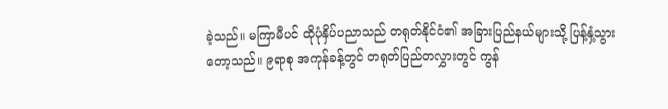ခဲ့သည်။ မကြာမီပင် ထိုပုံနှိပ်ပညာသည် တရုတ်နိုင်ငံ၏ အခြားပြည်နယ်များသို့ ပြန့်နှံ့သွားတော့သည်။ ၉ရာစု အကုန်ခန့်တွင် တရုတ်ပြည်တလွှားတွင် ကွန်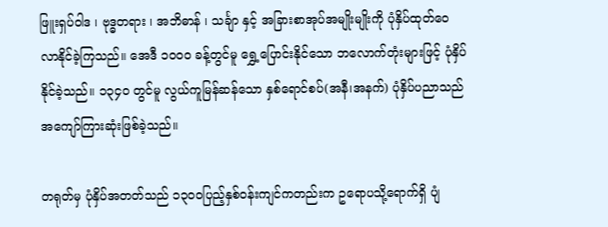ဖြူးရှပ်ဝါဒ ၊ ဗုဒ္ဓတရား ၊ အဘိဓာန် ၊ သင်္ချာ နှင့် အခြားစာအုပ်အမျိုးမျိုးကို ပုံနှိပ်ထုတ်ဝေလာနိုင်ခဲ့ကြသည်။ အေဒီ ၁၀၀၀ ခန့်တွင်မူ ရွှေ့ပြောင်းနိုင်သော ဘလောက်တုံးများဖြင့် ပုံနှိပ်နိုင်ခဲ့သည်။ ၁၃၄၀ တွင်မူ လွယ်ကူမြန်ဆန်သော နှစ်ရောင်စပ်(အနီ၊အနက်) ပုံနှိပ်ပညာသည် အကျော်ကြားဆုံးဖြစ်ခဲ့သည်။

တရုတ်မှ ပုံနှိပ်အတတ်သည် ၁၃၀၀ပြည့်နှစ်ဝန်းကျင်ကတည်းက ဥရောပသို့ရောက်ရှိ ပျံ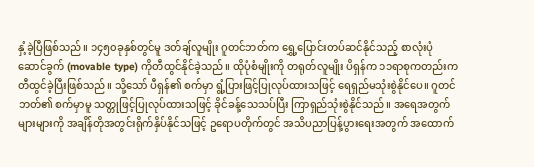နှံ့ခဲ့ပြီဖြစ်သည်။ ၁၄၅၀ခုနှစ်တွင်မူ ဒတ်ချ်လူမျိုး ဂူတင်ဘတ်က ရွှေ့ပြောင်းတပ်ဆင်နိုင်သည့် စာလုံးပုံဆောင်ခွက် (movable type) ကိုတီထွင်နိုင်ခဲ့သည်။ ထိုပုံစံမျိုးကို တရုတ်လူမျိုး ပိရှန်က ၁၁ရာစုကတည်းက တီထွင်ခဲ့ပြီးဖြစ်သည်။ သို့သော် ပီရှန်၏ စက်မှာ ရွံ့ပြားဖြင့်ပြုလုပ်ထားသဖြင့် ရေရှည်မသုံးစွဲနိုင်ပေ။ ဂူတင်ဘတ်၏ စက်မှာမူ သတ္တုဖြင့်ပြုလုပ်ထားသဖြင့် ခိုင်ခန့်သေသပ်ပြီး ကြာရှည်သုံးစွဲနိုင်သည်။ အရေအတွက်များများကို အချိန်တိုအတွင်းရိုက်နှိပ်နိုင်သဖြင့် ဥရောပတိုက်တွင် အသိပညာပြန့်ပွားရေးအတွက် အထောက်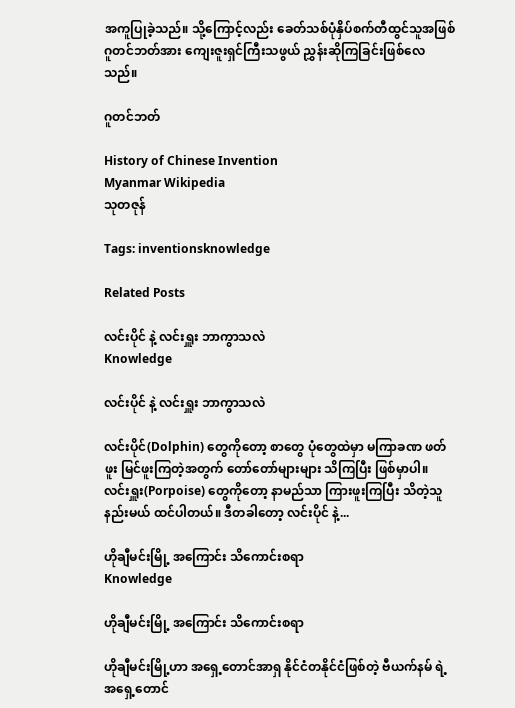အကူပြုခဲ့သည်။ သို့ကြောင့်လည်း ခေတ်သစ်ပုံနှိပ်စက်တီထွင်သူအဖြစ် ဂူတင်ဘတ်အား ကျေးဇူးရှင်ကြီးသဖွယ် ညွှန်းဆိုကြခြင်းဖြစ်လေသည်။

ဂူတင်ဘတ်

History of Chinese Invention
Myanmar Wikipedia
သုတဇုန်

Tags: inventionsknowledge

Related Posts

လင်းပိုင် နဲ့ လင်းရှူး ဘာကွာသလဲ
Knowledge

လင်းပိုင် နဲ့ လင်းရှူး ဘာကွာသလဲ

လင်းပိုင်(Dolphin) တွေကိုတော့ စာတွေ ပုံတွေထဲမှာ မကြာခဏ ဖတ်ဖူး မြင်ဖူးကြတဲ့အတွက် တော်တော်များများ သိကြပြီး ဖြစ်မှာပါ။ လင်းရှူး(Porpoise) တွေကိုတော့ နာမည်သာ ကြားဖူးကြပြီး သိတဲ့သူ နည်းမယ် ထင်ပါတယ်။ ဒီတခါတော့ လင်းပိုင် နဲ့...

ဟိုချီမင်းမြို့ အကြောင်း သိကောင်းစရာ
Knowledge

ဟိုချီမင်းမြို့ အကြောင်း သိကောင်းစရာ

ဟိုချီမင်းမြို့ဟာ အရှေ့တောင်အာရှ နိုင်ငံတနိုင်ငံဖြစ်တဲ့ ဗီယက်နမ် ရဲ့ အရှေ့တောင်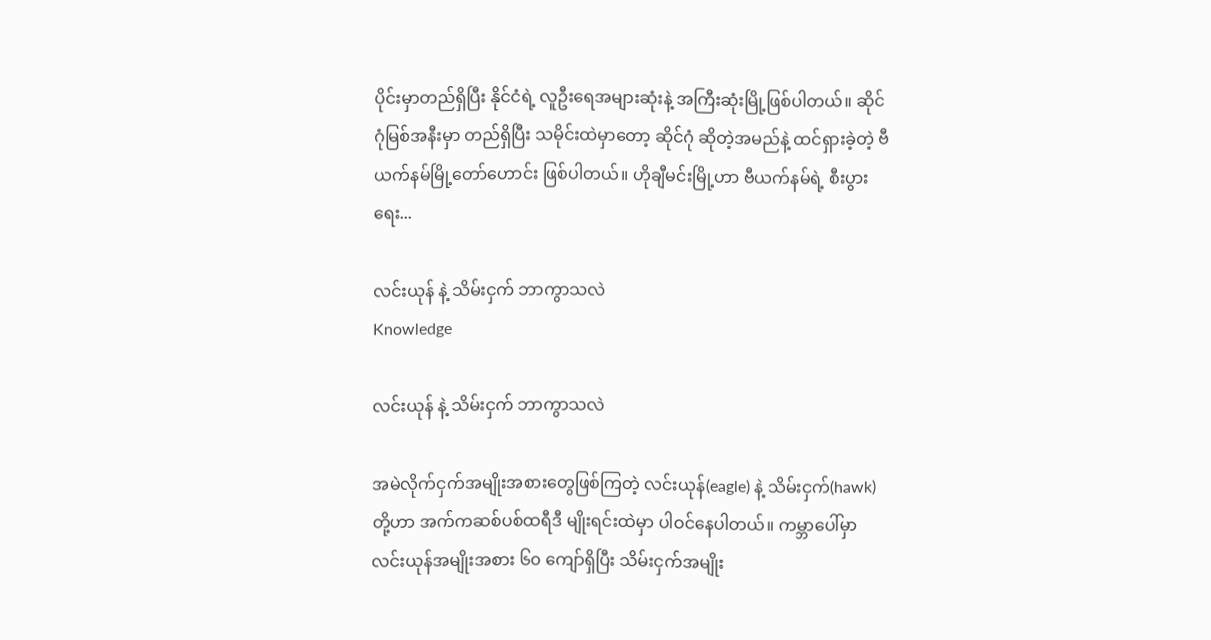ပိုင်းမှာတည်ရှိပြီး နိုင်ငံရဲ့ လူဦးရေအများဆုံးနဲ့ အကြီးဆုံးမြို့ဖြစ်ပါတယ်။ ဆိုင်ဂုံမြစ်အနီးမှာ တည်ရှိပြီး သမိုင်းထဲမှာတော့ ဆိုင်ဂုံ ဆိုတဲ့အမည်နဲ့ ထင်ရှားခဲ့တဲ့ ဗီယက်နမ်မြို့တော်ဟောင်း ဖြစ်ပါတယ်။ ဟိုချီမင်းမြို့ဟာ ဗီယက်နမ်ရဲ့ စီးပွားရေး...

လင်းယုန် နဲ့ သိမ်းငှက် ဘာကွာသလဲ
Knowledge

လင်းယုန် နဲ့ သိမ်းငှက် ဘာကွာသလဲ

အမဲလိုက်ငှက်အမျိုးအစားတွေဖြစ်ကြတဲ့ လင်းယုန်(eagle) နဲ့ သိမ်းငှက်(hawk) တို့ဟာ အက်ကဆစ်ပစ်ထရီဒီ မျိုးရင်းထဲမှာ ပါဝင်နေပါတယ်။ ကမ္ဘာပေါ်မှာ လင်းယုန်အမျိုးအစား ၆၀ ကျော်ရှိပြီး သိမ်းငှက်အမျိုး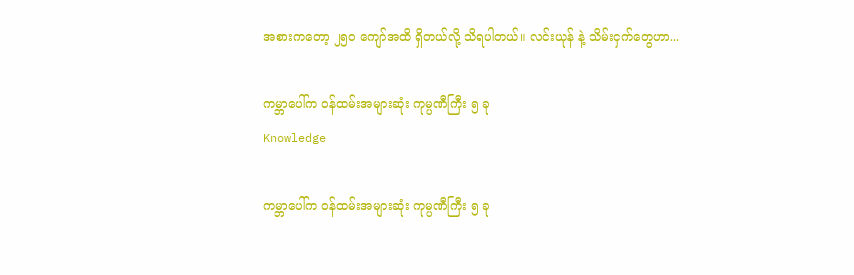အစားကတော့ ၂၅၀ ကျော်အထိ ရှိတယ်လို့ သိရပါတယ်။ လင်းယုန် နဲ့ သိမ်းငှက်တွေဟာ...

ကမ္ဘာပေါ်က ဝန်ထမ်းအများဆုံး ကုမ္ပဏီကြီး ၅ ခု
Knowledge

ကမ္ဘာပေါ်က ဝန်ထမ်းအများဆုံး ကုမ္ပဏီကြီး ၅ ခု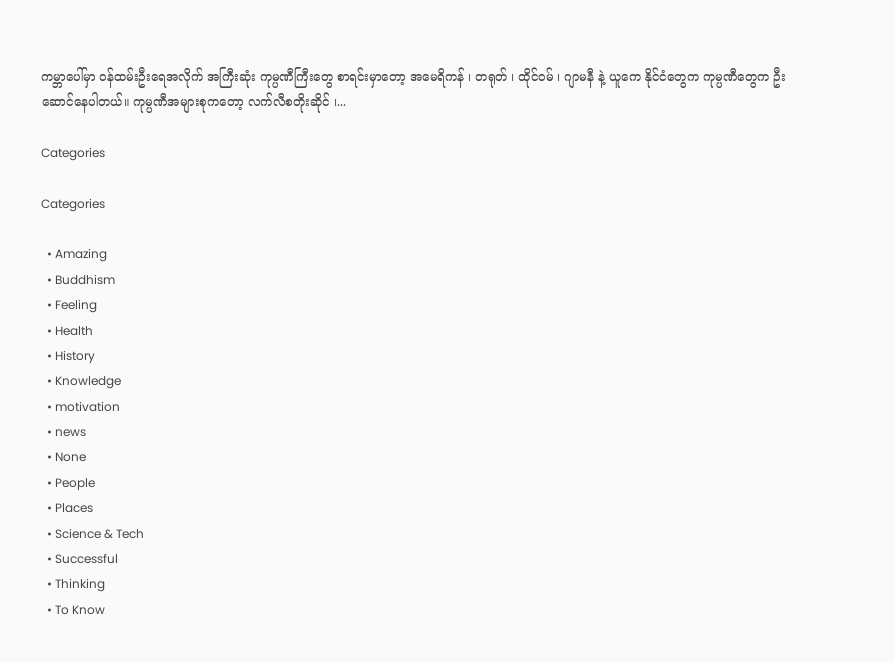ကမ္ဘာပေါ်မှာ ဝန်ထမ်းဦးရေအလိုက် အကြီးဆုံး ကုမ္ပဏီကြီးတွေ စာရင်းမှာတော့ အမေရိကန် ၊ တရုတ် ၊ ထိုင်ဝမ် ၊ ဂျာမနီ နဲ့ ယူကေ နိုင်ငံတွေက ကုမ္ပဏီတွေက ဦးဆောင်နေပါတယ်။ ကုမ္ပဏီအများစုကတော့ လက်လီစတိုးဆိုင် ၊...

Categories

Categories

  • Amazing
  • Buddhism
  • Feeling
  • Health
  • History
  • Knowledge
  • motivation
  • news
  • None
  • People
  • Places
  • Science & Tech
  • Successful
  • Thinking
  • To Know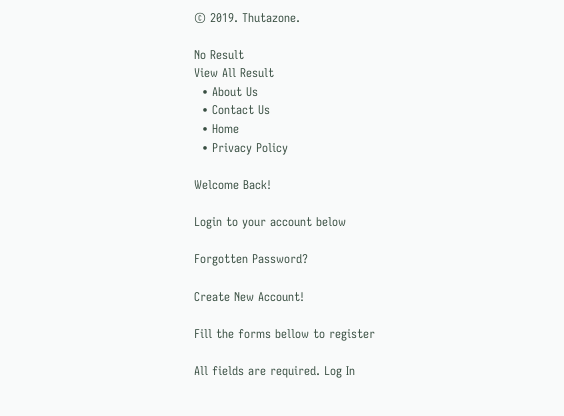© 2019. Thutazone.

No Result
View All Result
  • About Us
  • Contact Us
  • Home
  • Privacy Policy

Welcome Back!

Login to your account below

Forgotten Password?

Create New Account!

Fill the forms bellow to register

All fields are required. Log In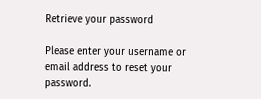Retrieve your password

Please enter your username or email address to reset your password.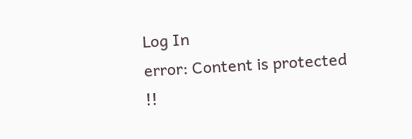Log In
error: Content is protected !!